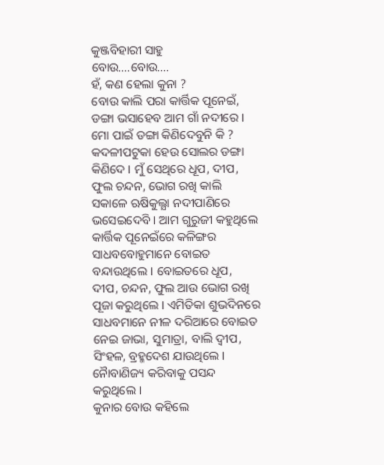କୁଞ୍ଜବିହାରୀ ସାହୁ
ବୋଉ….ବୋଉ….
ହଁ, କଣ ହେଲା କୁନା ?
ବୋଉ କାଲି ପରା କାର୍ତ୍ତିକ ପୂନେଇଁ, ଡଙ୍ଗା ଭସାହେବ ଆମ ଗାଁ ନଦୀରେ ।
ମୋ ପାଇଁ ଡଙ୍ଗା କିଣିଦେବୁନି କି ?
କଦଳୀପଟୁକା ହେଉ ସୋଲର ଡଙ୍ଗା କିଣିଦେ । ମୁଁ ସେଥିରେ ଧୂପ, ଦୀପ, ଫୁଲ ଚନ୍ଦନ, ଭୋଗ ରଖି କାଲି ସକାଳେ ଋଷିକୁଲ୍ଯା ନଦୀପାଣିରେ ଭସେଇଦେବି । ଆମ ଗୁରୁଜୀ କହୁଥିଲେ କାର୍ତ୍ତିକ ପୂନେଇଁରେ କଳିଙ୍ଗର ସାଧବବୋହୁମାନେ ବୋଇତ ବନ୍ଦାଉଥିଲେ । ବୋଇତରେ ଧୂପ, ଦୀପ, ଚନ୍ଦନ, ଫୁଲ ଆଉ ଭୋଗ ରଖି ପୂଜା କରୁଥିଲେ । ଏମିତିକା ଶୁଭଦିନରେ ସାଧବମାନେ ନୀଳ ଦରିଆରେ ବୋଇତ ନେଇ ଜାଭା, ସୁମାତ୍ରା, ବାଲି ଦ୍ୱୀପ, ସିଂହଳ, ବ୍ରହ୍ମଦେଶ ଯାଉଥିଲେ । ନୈାବାଣିଜ୍ୟ କରିବାକୁ ପସନ୍ଦ କରୁଥିଲେ ।
କୁନାର ବୋଉ କହିଲେ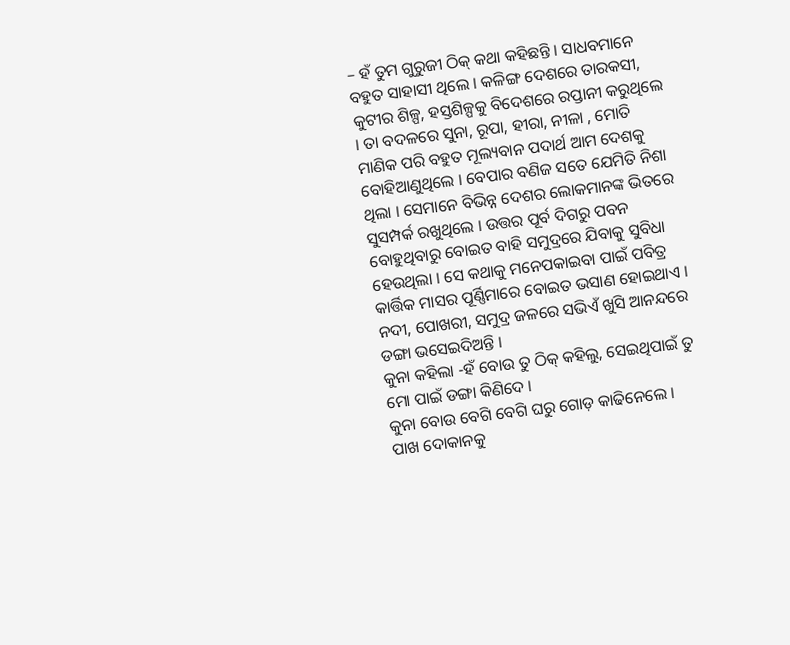– ହଁ ତୁମ ଗୁରୁଜୀ ଠିକ୍ କଥା କହିଛନ୍ତି । ସାଧବମାନେ ବହୁତ ସାହାସୀ ଥିଲେ । କଳିଙ୍ଗ ଦେଶରେ ତାରକସୀ, କୁଟୀର ଶିଳ୍ପ, ହସ୍ତଶିଳ୍ପକୁ ବିଦେଶରେ ରପ୍ତାନୀ କରୁଥିଲେ । ତା ବଦଳରେ ସୁନା, ରୂପା, ହୀରା, ନୀଳା , ମୋତି ମାଣିକ ପରି ବହୁତ ମୂଲ୍ୟବାନ ପଦାର୍ଥ ଆମ ଦେଶକୁ ବୋହିଆଣୁଥିଲେ । ବେପାର ବଣିଜ ସତେ ଯେମିତି ନିଶା ଥିଲା । ସେମାନେ ବିଭିନ୍ନ ଦେଶର ଲୋକମାନଙ୍କ ଭିତରେ ସୁସମ୍ପର୍କ ରଖୁଥିଲେ । ଉତ୍ତର ପୂର୍ବ ଦିଗରୁ ପବନ ବୋହୁଥିବାରୁ ବୋଇତ ବାହି ସମୁଦ୍ରରେ ଯିବାକୁ ସୁବିଧା ହେଉଥିଲା । ସେ କଥାକୁ ମନେପକାଇବା ପାଇଁ ପବିତ୍ର କାର୍ତ୍ତିକ ମାସର ପୂର୍ଣ୍ଣିମାରେ ବୋଇତ ଭସାଣ ହୋଇଥାଏ । ନଦୀ, ପୋଖରୀ, ସମୁଦ୍ର ଜଳରେ ସଭିଏଁ ଖୁସି ଆନନ୍ଦରେ ଡଙ୍ଗା ଭସେଇଦିଅନ୍ତି ।
କୁନା କହିଲା -ହଁ ବୋଉ ତୁ ଠିକ୍ କହିଲୁ, ସେଇଥିପାଇଁ ତୁ ମୋ ପାଇଁ ଡଙ୍ଗା କିଣିଦେ ।
କୁନା ବୋଉ ବେଗି ବେଗି ଘରୁ ଗୋଡ଼ କାଢିନେଲେ । ପାଖ ଦୋକାନକୁ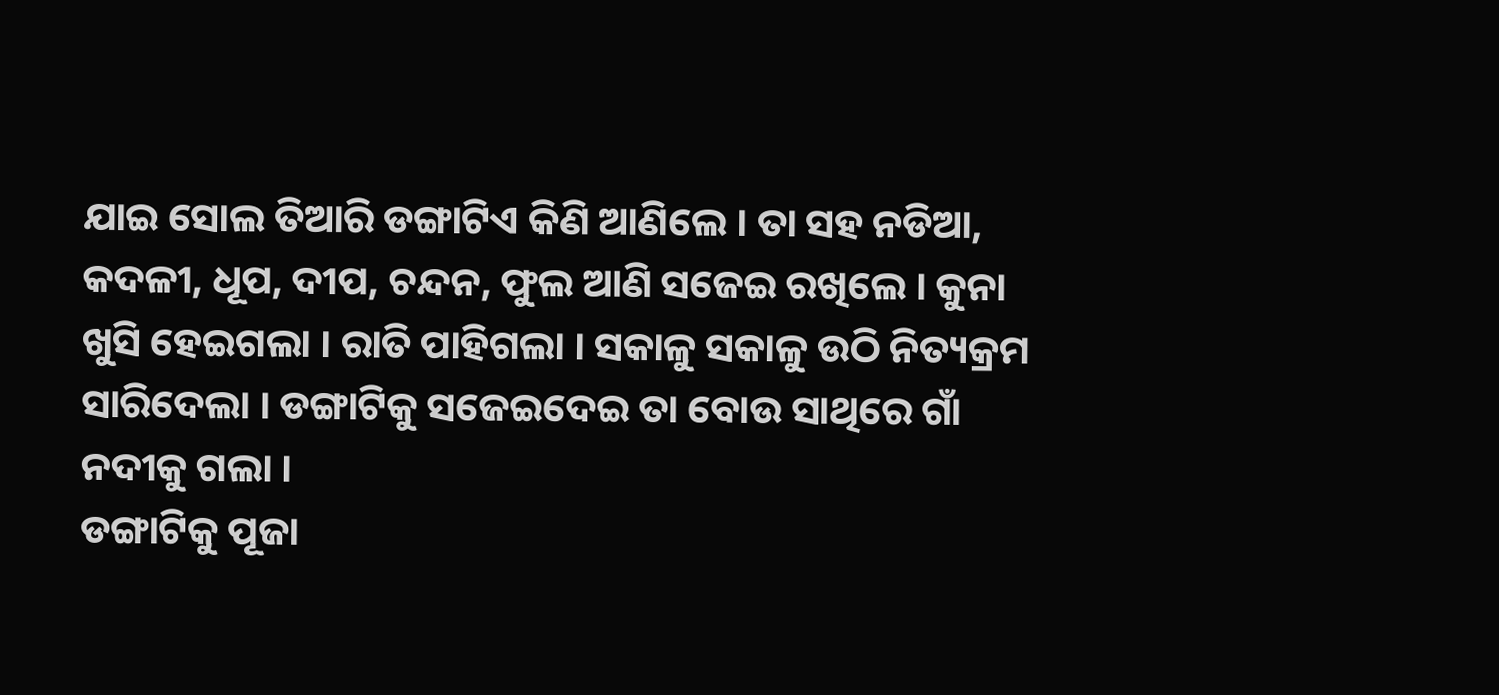ଯାଇ ସୋଲ ତିଆରି ଡଙ୍ଗାଟିଏ କିଣି ଆଣିଲେ । ତା ସହ ନଡିଆ, କଦଳୀ, ଧୂପ, ଦୀପ, ଚନ୍ଦନ, ଫୁଲ ଆଣି ସଜେଇ ରଖିଲେ । କୁନା ଖୁସି ହେଇଗଲା । ରାତି ପାହିଗଲା । ସକାଳୁ ସକାଳୁ ଉଠି ନିତ୍ୟକ୍ରମ ସାରିଦେଲା । ଡଙ୍ଗାଟିକୁ ସଜେଇଦେଇ ତା ବୋଉ ସାଥିରେ ଗାଁ ନଦୀକୁ ଗଲା ।
ଡଙ୍ଗାଟିକୁ ପୂଜା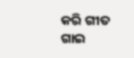କରି ଗୀତ ଗାଇ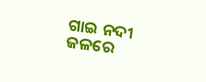ଗାଇ ନଦୀ ଜଳରେ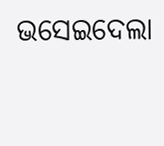ଭସେଇଦେଲା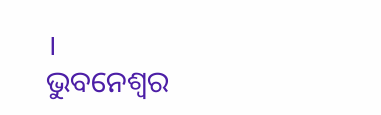।
ଭୁବନେଶ୍ବର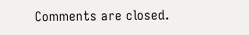Comments are closed.